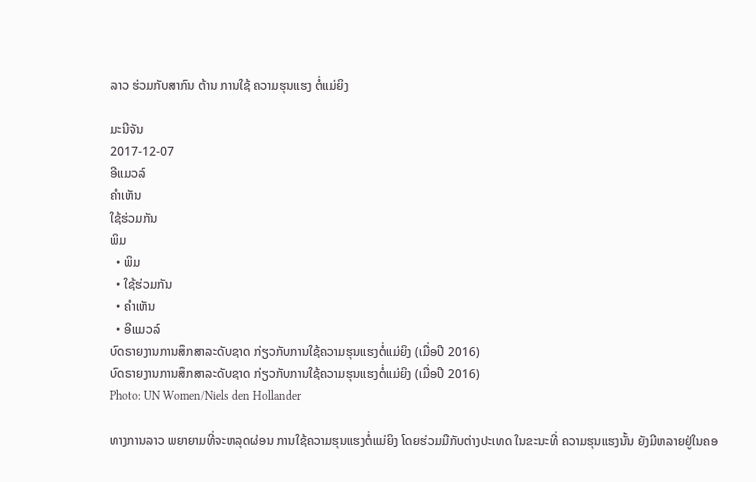ລາວ ຮ່ວມກັບສາກົນ ຕ້ານ ການໃຊ້ ຄວາມຮຸນແຮງ ຕໍ່ແມ່ຍິງ

ມະນີຈັນ
2017-12-07
ອີແມວລ໌
ຄໍາເຫັນ
ໃຊ້ຮ່ວມກັນ
ພິມ
  • ພິມ
  • ໃຊ້ຮ່ວມກັນ
  • ຄໍາເຫັນ
  • ອີແມວລ໌
ບົດຣາຍງານການສຶກສາລະດັບຊາດ ກ່ຽວກັບການໃຊ້ຄວາມຮຸນແຮງຕໍ່ແມ່ຍິງ (ເມື່ອປີ 2016)
ບົດຣາຍງານການສຶກສາລະດັບຊາດ ກ່ຽວກັບການໃຊ້ຄວາມຮຸນແຮງຕໍ່ແມ່ຍິງ (ເມື່ອປີ 2016)
Photo: UN Women/Niels den Hollander

ທາງການລາວ ພຍາຍາມທີ່ຈະຫລຸດຜ່ອນ ການໃຊ້ຄວາມຮຸນແຮງຕໍ່ແມ່ຍິງ ໂດຍຮ່ວມມືກັບຕ່າງປະເທດ ໃນຂະນະທີ່ ຄວາມຮຸນແຮງນັ້ນ ຍັງມີຫລາຍຢູ່ໃນຄອ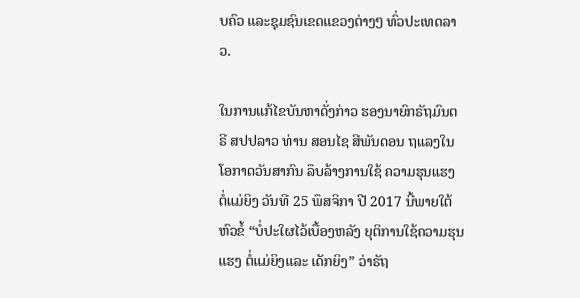ບຄົວ ແລະຊຸມຊົນເຂດແຂວງຕ່າງໆ ທົ່ວປະເທດລາວ.

ໃນການແກ້ໄຂບັນຫາດັ່ງກ່າວ ຮອງນາຍົກຣັຖມົນຕຣີ ສປປລາວ ທ່ານ ສອນໄຊ ສີພັນດອນ ຖແລງໃນໂອກາດວັນສາກົນ ລຶບລ້າງການໃຊ້ ຄວາມຮຸນແຮງ ຕໍ່ແມ່ຍິງ ວັນທີ 25 ພຶສຈິກາ ປີ 2017 ນີ້ພາຍໃຕ້ຫົວຂໍ້ “ບໍ່ປະໃຜໄວ້ເບື້ອງຫລັງ ຍຸຕິການໃຊ້ຄວາມຮຸນແຮງ ຕໍ່ແມ່ຍິງແລະ ເດັກຍິງ” ວ່າຣັຖ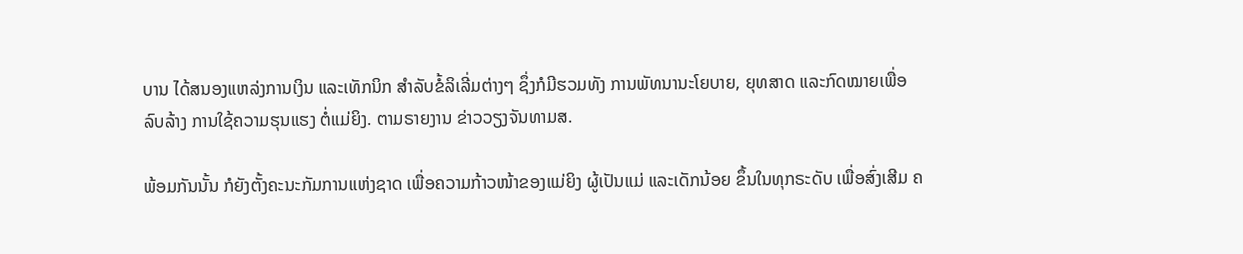ບານ ໄດ້ສນອງແຫລ່ງການເງິນ ແລະເທັກນິກ ສໍາລັບຂໍ້ລິເລີ່ມຕ່າງໆ ຊຶ່ງກໍມີຮວມທັງ ການພັທນານະໂຍບາຍ, ຍຸທສາດ ແລະກົດໝາຍເພື່ອລົບລ້າງ ການໃຊ້ຄວາມຮຸນແຮງ ຕໍ່ແມ່ຍິງ. ຕາມຣາຍງານ ຂ່າວວຽງຈັນທາມສ.

ພ້ອມກັນນັ້ນ ກໍຍັງຕັ້ງຄະນະກັມການແຫ່ງຊາດ ເພື່ອຄວາມກ້າວໜ້າຂອງແມ່ຍິງ ຜູ້ເປັນແມ່ ແລະເດັກນ້ອຍ ຂຶ້ນໃນທຸກຣະດັບ ເພື່ອສົ່ງເສີມ ຄ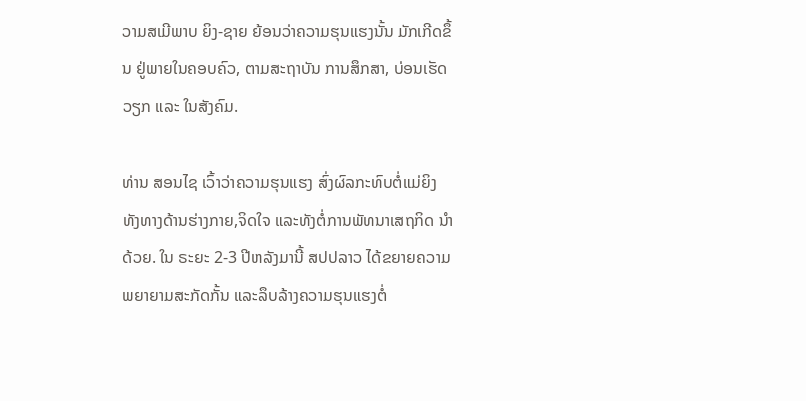ວາມສເມີພາບ ຍິງ-ຊາຍ ຍ້ອນວ່າຄວາມຮຸນແຮງນັ້ນ ມັກເກີດຂຶ້ນ ຢູ່ພາຍໃນຄອບຄົວ, ຕາມສະຖາບັນ ການສຶກສາ, ບ່ອນເຮັດວຽກ ແລະ ໃນສັງຄົມ.

ທ່ານ ສອນໄຊ ເວົ້າວ່າຄວາມຮຸນແຮງ ສົ່ງຜົລກະທົບຕໍ່ແມ່ຍິງ ທັງທາງດ້ານຮ່າງກາຍ,ຈິດໃຈ ແລະທັງຕໍ່ການພັທນາເສຖກິດ ນຳດ້ວຍ. ໃນ ຣະຍະ 2-3 ປີຫລັງມານີ້ ສປປລາວ ໄດ້ຂຍາຍຄວາມພຍາຍາມສະກັດກັ້ນ ແລະລຶບລ້າງຄວາມຮຸນແຮງຕໍ່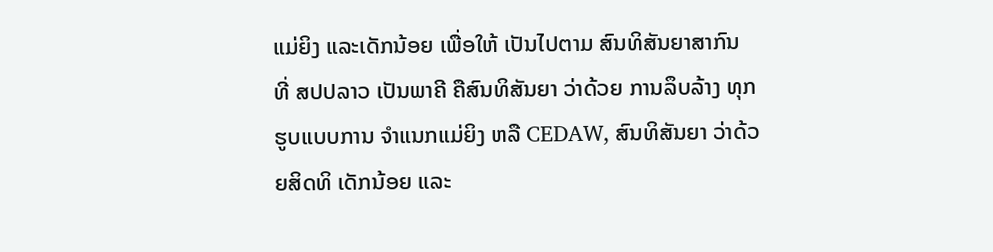ແມ່ຍິງ ແລະເດັກນ້ອຍ ເພື່ອໃຫ້ ເປັນໄປຕາມ ສົນທິສັນຍາສາກົນ ທີ່ ສປປລາວ ເປັນພາຄີ ຄືສົນທິສັນຍາ ວ່າດ້ວຍ ການລຶບລ້າງ ທຸກຮູບແບບການ ຈໍາແນກແມ່ຍິງ ຫລື CEDAW, ສົນທິສັນຍາ ວ່າດ້ວຍສິດທິ ເດັກນ້ອຍ ແລະ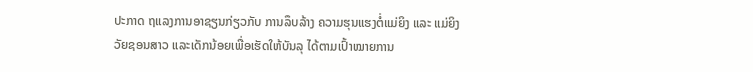ປະກາດ ຖແລງການອາຊຽນກ່ຽວກັບ ການລຶບລ້າງ ຄວາມຮຸນແຮງຕໍ່ແມ່ຍິງ ແລະ ແມ່ຍິງວັຍຊອນສາວ ແລະເດັກນ້ອຍເພື່ອເຮັດໃຫ້ບັນລຸ ໄດ້ຕາມເປົ້າໝາຍການ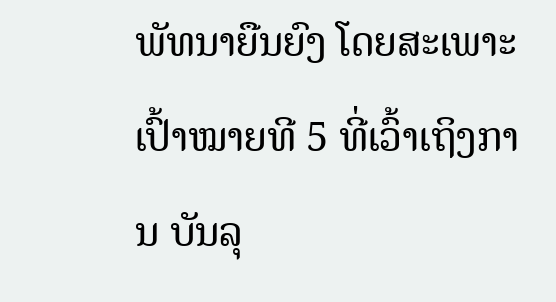ພັທນາຍືນຍົງ ໂດຍສະເພາະເປົ້າໝາຍທີ 5 ທີ່ເວົ້າເຖິງການ ບັນລຸ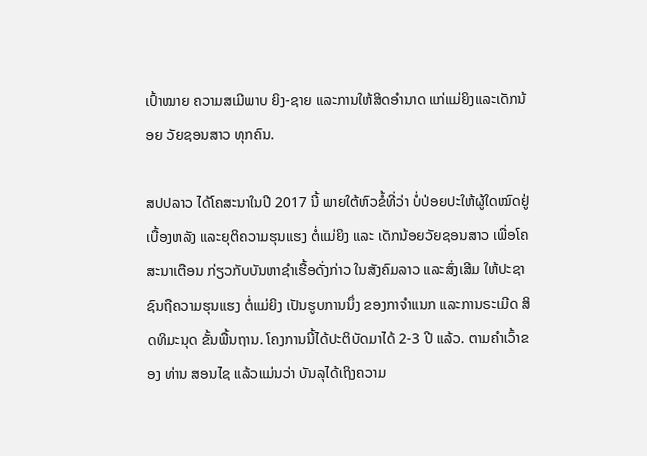ເປົ້າໝາຍ ຄວາມສເມີພາບ ຍິງ-ຊາຍ ແລະການໃຫ້ສິດອໍານາດ ແກ່ແມ່ຍິງແລະເດັກນ້ອຍ ວັຍຊອນສາວ ທຸກຄົນ.

ສປປລາວ ໄດ້ໂຄສະນາໃນປີ 2017 ນີ້ ພາຍໃຕ້ຫົວຂໍ້ທີ່ວ່າ ບໍ່ປ່ອຍປະໃຫ້ຜູ້ໃດໝົດຢູ່ ເບື້ອງຫລັງ ແລະຍຸຕິຄວາມຮຸນແຮງ ຕໍ່ແມ່ຍິງ ແລະ ເດັກນ້ອຍວັຍຊອນສາວ ເພື່ອໂຄສະນາເຕືອນ ກ່ຽວກັບບັນຫາຊຳເຮື້ອດັ່ງກ່າວ ໃນສັງຄົມລາວ ແລະສົ່ງເສີມ ໃຫ້ປະຊາຊົນຖືຄວາມຮຸນແຮງ ຕໍ່ແມ່ຍິງ ເປັນຮູບການນຶ່ງ ຂອງກາຈໍາແນກ ແລະການຣະເມີດ ສິດທິມະນຸດ ຂັ້ນພື້ນຖານ. ໂຄງການນີ້ໄດ້ປະຕິບັດມາໄດ້ 2-3 ປີ ແລ້ວ. ຕາມຄຳເວົ້າຂອງ ທ່ານ ສອນໄຊ ແລ້ວແມ່ນວ່າ ບັນລຸໄດ້ເຖິງຄວາມ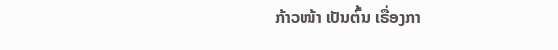ກ້າວໜ້າ ເປັນຕົ້ນ ເຣື່ອງກາ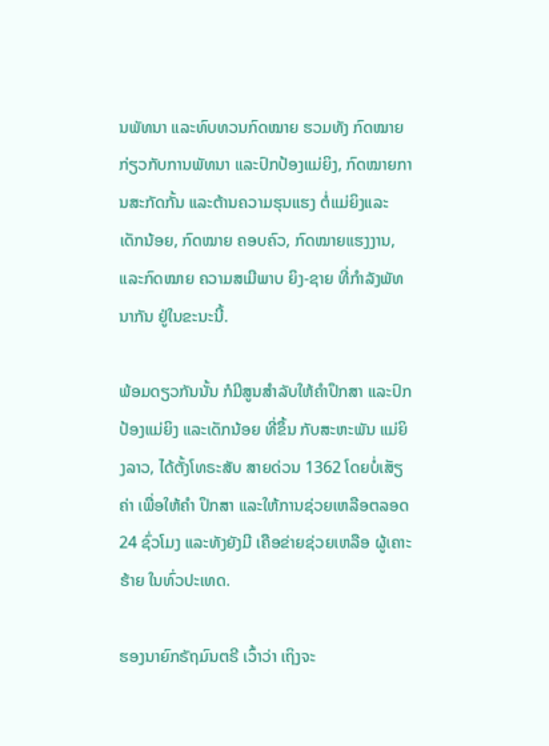ນພັທນາ ແລະທົບທວນກົດໝາຍ ຮວມທັງ ກົດໝາຍ ກ່ຽວກັບການພັທນາ ແລະປົກປ້ອງແມ່ຍິງ, ກົດໝາຍການສະກັດກັ້ນ ແລະຕ້ານຄວາມຮຸນແຮງ ຕໍ່ແມ່ຍິງແລະເດັກນ້ອຍ, ກົດໝາຍ ຄອບຄົວ, ກົດໝາຍແຮງງານ, ແລະກົດໝາຍ ຄວາມສເມີພາບ ຍິງ-ຊາຍ ທີ່ກໍາລັງພັທນາກັນ ຢູ່ໃນຂະນະນີ້.

ພ້ອມດຽວກັນນັ້ນ ກໍມີສູນສໍາລັບໃຫ້ຄໍາປຶກສາ ແລະປົກປ້ອງແມ່ຍິງ ແລະເດັກນ້ອຍ ທີ່ຂຶ້ນ ກັບສະຫະພັນ ແມ່ຍິງລາວ, ໄດ້ຕັ້ງໂທຣະສັບ ສາຍດ່ວນ 1362 ໂດຍບໍ່ເສັຽຄ່າ ເພື່ອໃຫ້ຄໍາ ປຶກສາ ແລະໃຫ້ການຊ່ວຍເຫລືອຕລອດ 24 ຊົ່ວໂມງ ແລະທັງຍັງມີ ເຄືອຂ່າຍຊ່ວຍເຫລືອ ຜູ້ເຄາະຮ້າຍ ໃນທົ່ວປະເທດ.

ຮອງນາຍົກຣັຖມົນຕຣີ ເວົ້າວ່າ ເຖິງຈະ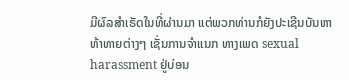ມີຜົລສໍາເຣັດໃນທີ່ຜ່ານມາ ແຕ່ພວກທ່ານກໍຍັງປະເຊີນບັນຫາທ້າທາຍຕ່າງໆ ເຊັ່ນການຈໍາແນກ ທາງເພດ sexual harassment ຢູ່ບ່ອນ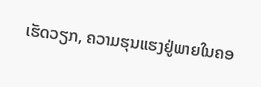ເຮັດວຽກ, ຄວາມຮຸນແຮງຢູ່ພາຍໃນຄອ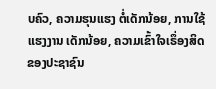ບຄົວ, ຄວາມຮຸນແຮງ ຕໍ່ເດັກນ້ອຍ, ການໃຊ້ແຮງງານ ເດັກນ້ອຍ, ຄວາມເຂົ້າໃຈເຣຶ່ອງສິດ ຂອງປະຊາຊົນ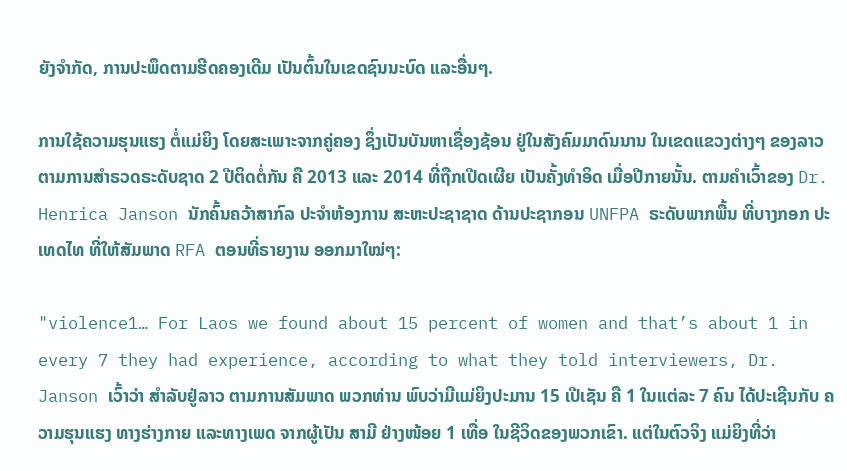ຍັງຈຳກັດ, ການປະພຶດຕາມຮີດຄອງເດີມ ເປັນຕົ້ນໃນເຂດຊົນນະບົດ ແລະອື່ນໆ.

ການໃຊ້ຄວາມຮຸນແຮງ ຕໍ່ແມ່ຍິງ ໂດຍສະເພາະຈາກຄູ່ຄອງ ຊຶ່ງເປັນບັນຫາເຊື່ອງຊ້ອນ ຢູ່ໃນສັງຄົມມາດົນນານ ໃນເຂດແຂວງຕ່າງໆ ຂອງລາວ ຕາມການສໍາຣວດຣະດັບຊາດ 2 ປີຕິດຕໍ່ກັນ ຄື 2013 ແລະ 2014 ທີ່ຖືກເປີດເຜີຍ ເປັນຄັ້ງທໍາອິດ ເມື່ອປີກາຍນັ້ນ. ຕາມຄໍາເວົ້າຂອງ Dr. Henrica Janson ນັກຄົ້ນຄວ້າສາກົລ ປະຈໍາຫ້ອງການ ສະຫະປະຊາຊາດ ດ້ານປະຊາກອນ UNFPA ຣະດັບພາກພື້ນ ທີ່ບາງກອກ ປະເທດໄທ ທີ່ໃຫ້ສັມພາດ RFA ຕອນທີ່ຣາຍງານ ອອກມາໃໝ່ໆ:

"violence1… For Laos we found about 15 percent of women and that’s about 1 in every 7 they had experience, according to what they told interviewers, Dr. Janson ເວົ້າວ່າ ສໍາລັບຢູ່ລາວ ຕາມການສັມພາດ ພວກທ່ານ ພົບວ່າມີແມ່ຍິງປະມານ 15 ເປີເຊັນ ຄື 1 ໃນແຕ່ລະ 7 ຄົນ ໄດ້ປະເຊີນກັບ ຄວາມຮຸນແຮງ ທາງຮ່າງກາຍ ແລະທາງເພດ ຈາກຜູ້ເປັນ ສາມີ ຢ່າງໜ້ອຍ 1 ເທື່ອ ໃນຊີວິດຂອງພວກເຂົາ. ແຕ່ໃນຕົວຈິງ ແມ່ຍິງທີ່ວ່າ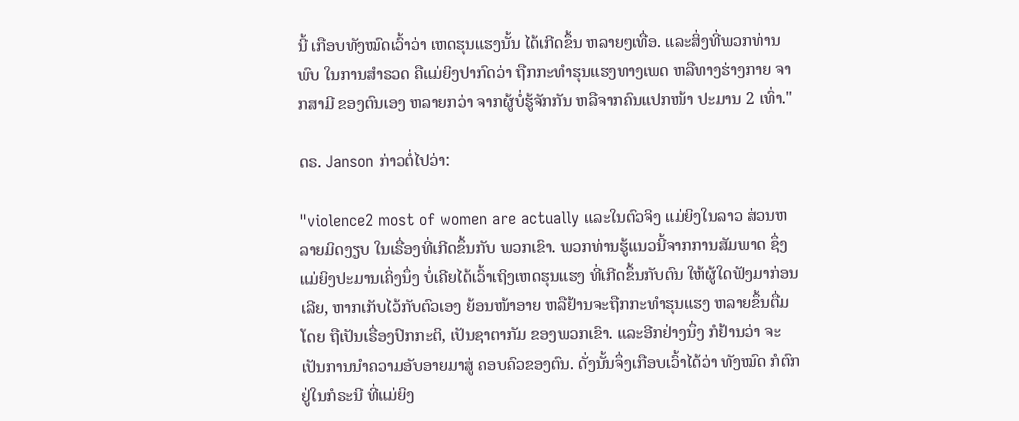ນີ້ ເກືອບທັງໝົດເວົ້າວ່າ ເຫດຮຸນແຮງນັ້ນ ໄດ້ເກີດຂຶ້ນ ຫລາຍໆເທື່ອ. ແລະສິ່ງທີ່ພວກທ່ານພົບ ໃນການສໍາຣວດ ຄືແມ່ຍິງປາກົດວ່າ ຖືກກະທໍາຮຸນແຮງທາງເພດ ຫລືທາງຮ່າງກາຍ ຈາກສາມີ ຂອງຕົນເອງ ຫລາຍກວ່າ ຈາກຜູ້ບໍ່ຮູ້ຈັກກັນ ຫລືຈາກຄົນແປກໜ້າ ປະມານ 2 ເທົ່າ."

ດຣ. Janson ກ່າວຕໍ່ໄປວ່າ:

"violence2 most of women are actually ແລະໃນຕົວຈິງ ແມ່ຍິງໃນລາວ ສ່ວນຫລາຍມິດງຽບ ໃນເຣື່ອງທີ່ເກີດຂຶ້ນກັບ ພວກເຂົາ. ພວກທ່ານຮູ້ແນວນີ້ຈາກການສັມພາດ ຊຶ່ງແມ່ຍິງປະມານເຄິ່ງນຶ່ງ ບໍ່ເຄີຍໄດ້ເວົ້າເຖິງເຫດຮຸນແຮງ ທີ່ເກີດຂຶ້ນກັບຕົນ ໃຫ້ຜູ້ໃດຟັງມາກ່ອນ ເລີຍ, ຫາກເກັບໄວ້ກັບຕົວເອງ ຍ້ອນໜ້າອາຍ ຫລືຢ້ານຈະຖືກກະທໍາຮຸນແຮງ ຫລາຍຂຶ້ນຕື່ມໂດຍ ຖືເປັນເຣື່ອງປົກກະຕິ, ເປັນຊາຕາກັມ ຂອງພວກເຂົາ. ແລະອີກຢ່າງນຶ່ງ ກໍຢ້ານວ່າ ຈະເປັນການນໍາຄວາມອັບອາຍມາສູ່ ຄອບຄົວຂອງຕົນ. ດັ່ງນັ້ນຈຶ່ງເກືອບເວົ້າໄດ້ວ່າ ທັງໝົດ ກໍຕົກຢູ່ໃນກໍຣະນີ ທີ່ແມ່ຍິງ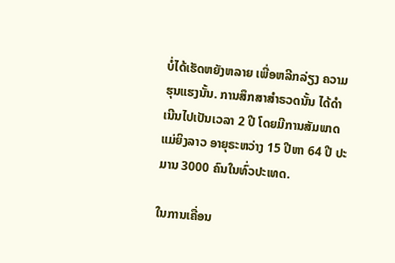ບໍ່ໄດ້ເຮັດຫຍັງຫລາຍ ເພື່ອຫລີກລ່ຽງ ຄວາມຮຸນແຮງນັ້ນ. ການສຶກສາສໍາຣວດນັ້ນ ໄດ້ດໍາເນີນໄປເປັນເວລາ 2 ປີ ໂດຍມີການສັມພາດແມ່ຍິງລາວ ອາຍຸຣະຫວ່າງ 15 ປີຫາ 64 ປີ ປະມານ 3000 ຄົນໃນທົ່ວປະເທດ.

ໃນການເຄື່ອນ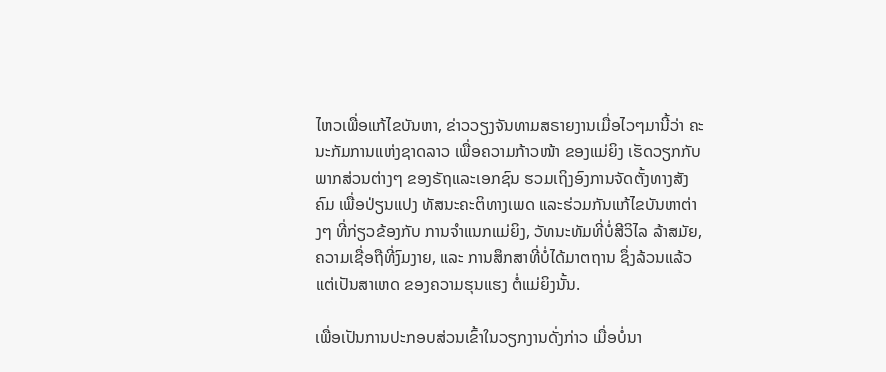ໄຫວເພື່ອແກ້ໄຂບັນຫາ, ຂ່າວວຽງຈັນທາມສຣາຍງານເມື່ອໄວໆມານີ້ວ່າ ຄະນະກັມການແຫ່ງຊາດລາວ ເພື່ອຄວາມກ້າວໜ້າ ຂອງແມ່ຍິງ ເຮັດວຽກກັບພາກສ່ວນຕ່າງໆ ຂອງຣັຖແລະເອກຊົນ ຮວມເຖິງອົງການຈັດຕັ້ງທາງສັງຄົມ ເພື່ອປ່ຽນແປງ ທັສນະຄະຕິທາງເພດ ແລະຮ່ວມກັນແກ້ໄຂບັນຫາຕ່າງໆ ທີ່ກ່ຽວຂ້ອງກັບ ການຈໍາແນກແມ່ຍິງ, ວັທນະທັມທີ່ບໍ່ສີວິໄລ ລ້າສມັຍ, ຄວາມເຊື່ອຖືທີ່ງົມງາຍ, ແລະ ການສຶກສາທີ່ບໍ່ໄດ້ມາຕຖານ ຊຶ່ງລ້ວນແລ້ວແຕ່ເປັນສາເຫດ ຂອງຄວາມຮຸນແຮງ ຕໍ່ແມ່ຍິງນັ້ນ.

ເພື່ອເປັນການປະກອບສ່ວນເຂົ້າໃນວຽກງານດັ່ງກ່າວ ເມື່ອບໍ່ນາ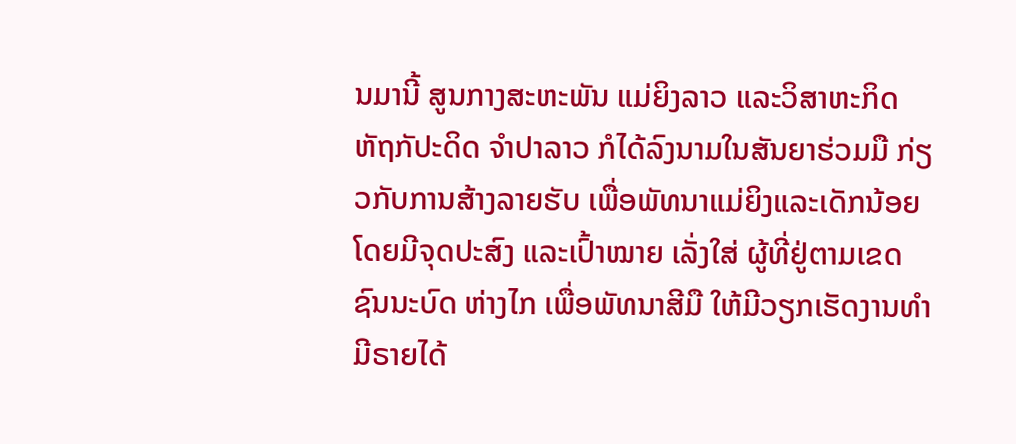ນມານີ້ ສູນກາງສະຫະພັນ ແມ່ຍິງລາວ ແລະວິສາຫະກິດ ຫັຖກັປະດິດ ຈຳປາລາວ ກໍໄດ້ລົງນາມໃນສັນຍາຮ່ວມມື ກ່ຽວກັບການສ້າງລາຍຮັບ ເພື່ອພັທນາແມ່ຍິງແລະເດັກນ້ອຍ ໂດຍມີຈຸດປະສົງ ແລະເປົ້າໝາຍ ເລັ່ງໃສ່ ຜູ້ທີ່ຢູ່ຕາມເຂດຊົນນະບົດ ຫ່າງໄກ ເພື່ອພັທນາສີມື ໃຫ້ມີວຽກເຮັດງານທຳ ມີຣາຍໄດ້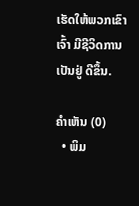ເຮັດໃຫ້ພວກເຂົາເຈົ້າ ມີຊີວິດການເປັນຢູ່ ດີຂຶ້ນ.

ຄໍາເຫັນ (0)
  • ພິມ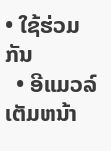• ໃຊ້ຮ່ວມກັນ
  • ອີແມວລ໌
ເຕັມຫນ້າ